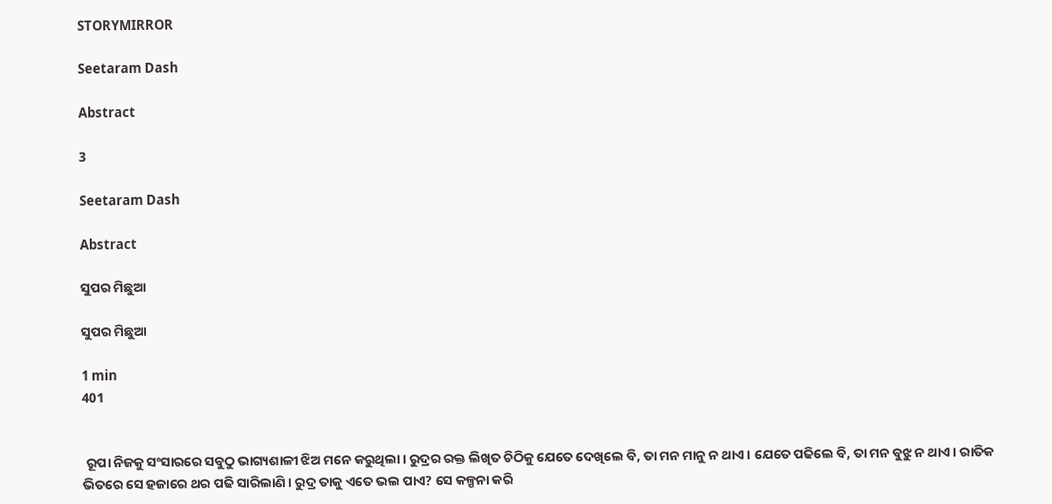STORYMIRROR

Seetaram Dash

Abstract

3

Seetaram Dash

Abstract

ସୁପର ମିଛୁଆ

ସୁପର ମିଛୁଆ

1 min
401


 ରୂପା ନିଜକୁ ସଂସାରରେ ସବୁଠୁ ଭାଗ୍ୟଶାଳୀ ଝିଅ ମନେ କରୁଥିଲା। ରୁଦ୍ରର ରକ୍ତ ଲିଖିତ ଚିଠିକୁ ଯେତେ ଦେଖିଲେ ବି, ତା ମନ ମାନୁ ନ ଥାଏ। ଯେତେ ପଢିଲେ ବି, ତା ମନ ବୁଝୁ ନ ଥାଏ। ରାତିକ ଭିତରେ ସେ ହଜାରେ ଥର ପଢି ସାରିଲାଣି। ରୁଦ୍ର ତାକୁ ଏତେ ଭଲ ପାଏ? ସେ କଳ୍ପନା କରି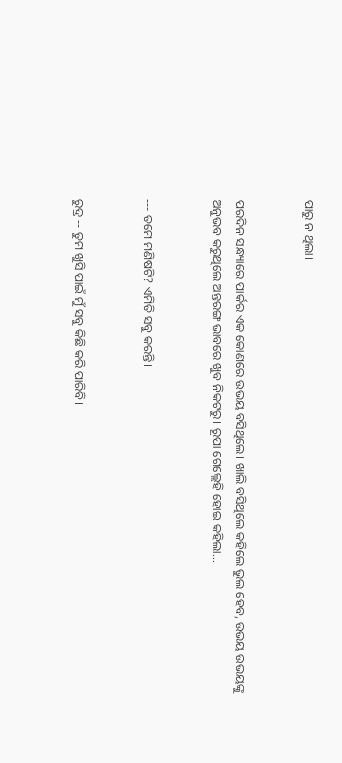ପାରୁ ନ ଥିଲା।


ପରଦିନ ସନ୍ଧ୍ୟାରେ ପାର୍କର ଏକ କୋଣରେ ଉଭୟ ବସିଥିଲେ। ଖାଲି ବସିଥିଲେ କହିଲେ ଭୁଲ ହେବ, ଉଭୟ ଉଭୟଙ୍କୁ ଅନୁଭବ କରୁଥିଲେ ଅନ୍ତରଙ୍ଗ ଭାବରେ ଖୁବ ନିକଟରୁ। ରୂପା ଗେଲ୍ଲେହି ହୋଇ କହିଲା...


--- ତମେ ମଣିଷଟି? ଏମିତି ସବୁ କରନ୍ତି।


ରୁଦ୍ର -- ତୁମ ଖୁସି ପାଇଁ ମୁଁ ସବୁ କିଛି କରି ପାରିବି।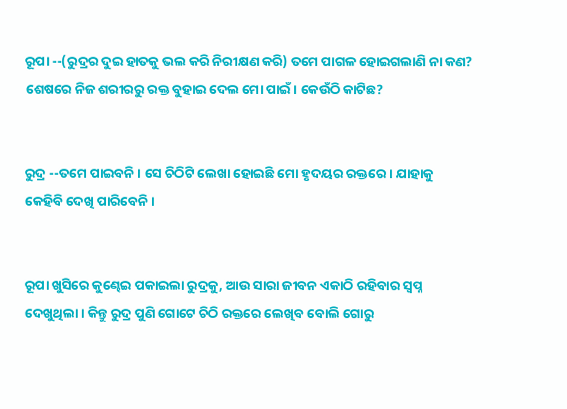ରୂପା --(ରୁଦ୍ରର ଦୁଇ ହାତକୁ ଭଲ କରି ନିରୀକ୍ଷଣ କରି) ତମେ ପାଗଳ ହୋଇଗଲାଣି ନା କଣ? ଶେଷରେ ନିଜ ଶରୀରରୁ ରକ୍ତ ବୁହାଇ ଦେଲ ମୋ ପାଇଁ। କେଉଁଠି କାଟିଛ?


ରୁଦ୍ର --ତମେ ପାଇବନି। ସେ ଚିଠିଟି ଲେଖା ହୋଇଛି ମୋ ହୃଦୟର ରକ୍ତରେ। ଯାହାକୁ କେହିବି ଦେଖି ପାରିବେନି।


ରୂପା ଖୁସିରେ କୁଣ୍ଢେଇ ପକାଇଲା ରୁଦ୍ରକୁ, ଆଉ ସାରା ଜୀବନ ଏକାଠି ରହିବାର ସ୍ୱପ୍ନ ଦେଖୁଥିଲା। କିନ୍ତୁ ରୁଦ୍ର ପୁଣି ଗୋଟେ ଚିଠି ରକ୍ତରେ ଲେଖିବ ବୋଲି ଗୋରୁ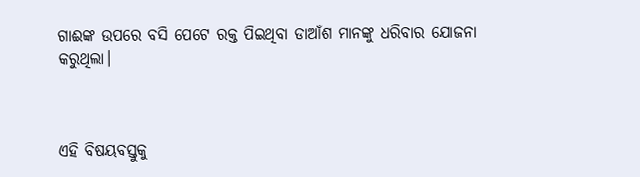ଗାଈଙ୍କ ଉପରେ ବସି ପେଟେ ରକ୍ତ ପିଇଥିବା ଡାଆଁଶ ମାନଙ୍କୁ ଧରିବାର ଯୋଜନା କରୁଥିଲା।



ଏହି ବିଷୟବସ୍ତୁକୁ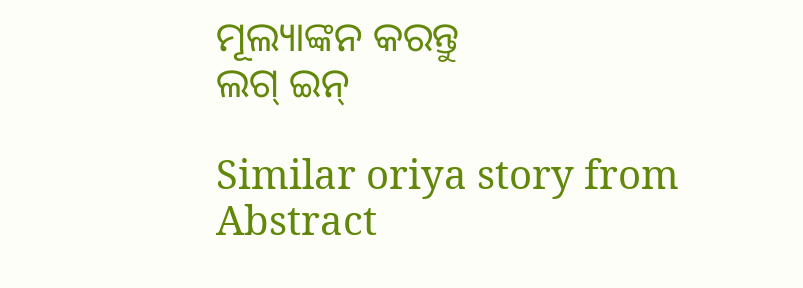ମୂଲ୍ୟାଙ୍କନ କରନ୍ତୁ
ଲଗ୍ ଇନ୍

Similar oriya story from Abstract